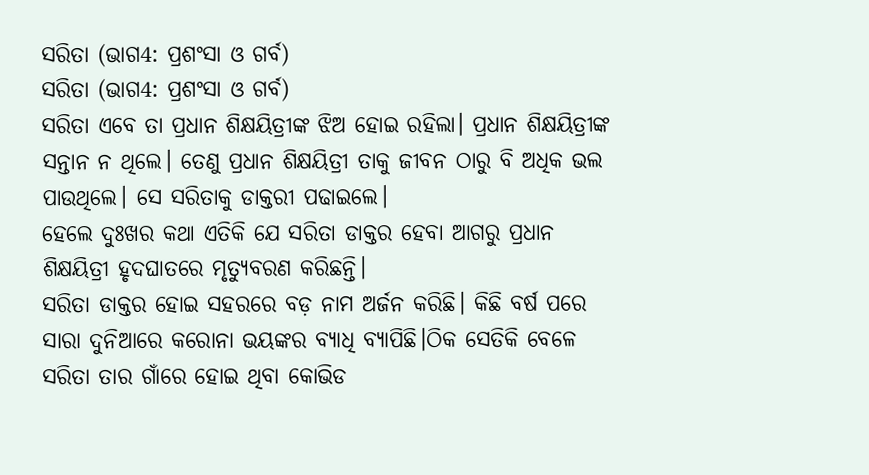ସରିତା (ଭାଗ4: ପ୍ରଶଂସା ଓ ଗର୍ବ)
ସରିତା (ଭାଗ4: ପ୍ରଶଂସା ଓ ଗର୍ବ)
ସରିତା ଏବେ ତା ପ୍ରଧାନ ଶିକ୍ଷୟିତ୍ରୀଙ୍କ ଝିଅ ହୋଇ ରହିଲା। ପ୍ରଧାନ ଶିକ୍ଷୟିତ୍ରୀଙ୍କ ସନ୍ତାନ ନ ଥିଲେ। ତେଣୁ ପ୍ରଧାନ ଶିକ୍ଷୟିତ୍ରୀ ତାକୁ ଜୀବନ ଠାରୁ ବି ଅଧିକ ଭଲ ପାଉଥିଲେ। ସେ ସରିତାକୁ ଡାକ୍ତରୀ ପଢାଇଲେ।
ହେଲେ ଦୁଃଖର କଥା ଏତିକି ଯେ ସରିତା ଡାକ୍ତର ହେବା ଆଗରୁ ପ୍ରଧାନ ଶିକ୍ଷୟିତ୍ରୀ ହୃଦଘାତରେ ମୃତ୍ୟୁବରଣ କରିଛନ୍ତି।
ସରିତା ଡାକ୍ତର ହୋଇ ସହରରେ ବଡ଼ ନାମ ଅର୍ଜନ କରିଛି। କିଛି ବର୍ଷ ପରେ ସାରା ଦୁନିଆରେ କରୋନା ଭୟଙ୍କର ବ୍ୟାଧି ବ୍ୟାପିଛି।ଠିକ ସେତିକି ବେଳେ ସରିତା ତାର ଗାଁରେ ହୋଇ ଥିବା କୋଭିଡ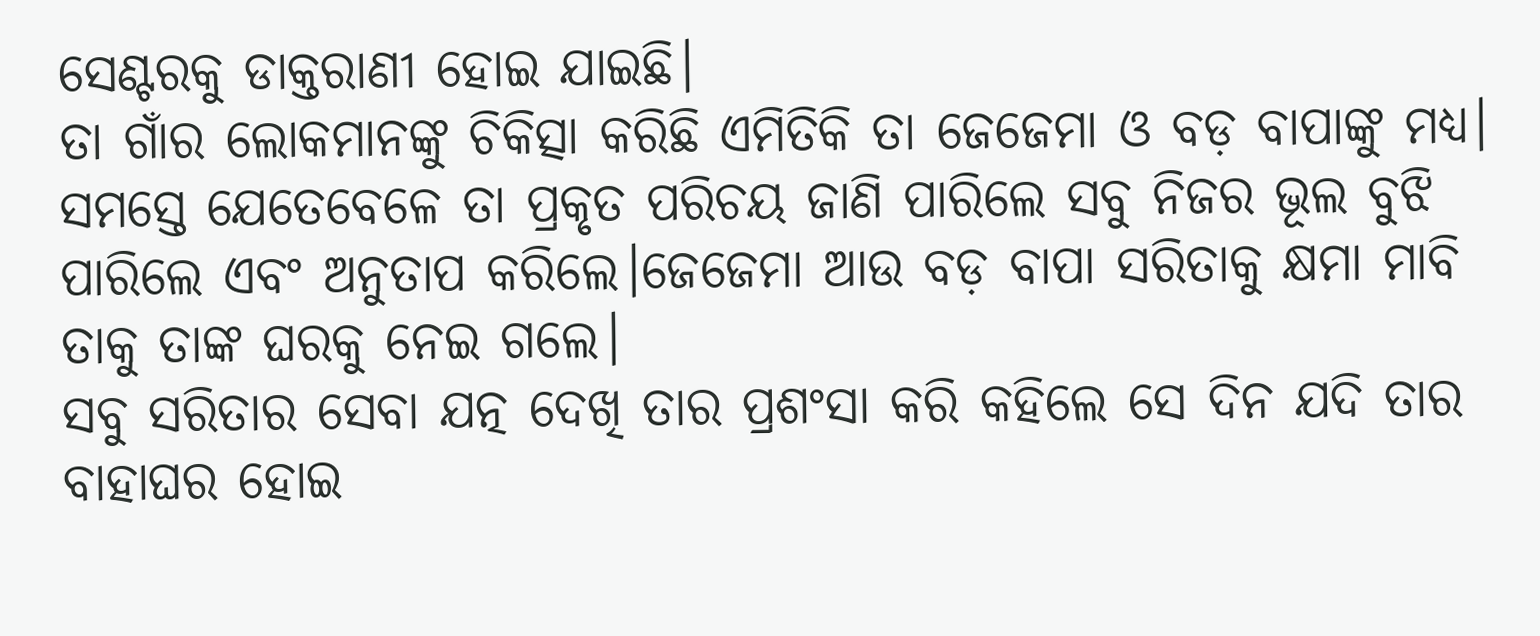ସେଣ୍ଟରକୁ ଡାକ୍ତରାଣୀ ହୋଇ ଯାଇଛି।
ତା ଗାଁର ଲୋକମାନଙ୍କୁ ଚିକିତ୍ସା କରିଛି ଏମିତିକି ତା ଜେଜେମା ଓ ବଡ଼ ବାପାଙ୍କୁ ମଧ୍ୟ।
ସମସ୍ତେ ଯେତେବେଳେ ତା ପ୍ରକୃତ ପରିଚୟ ଜାଣି ପାରିଲେ ସବୁ ନିଜର ଭୂଲ ବୁଝି ପାରିଲେ ଏବଂ ଅନୁତାପ କରିଲେ।ଜେଜେମା ଆଉ ବଡ଼ ବାପା ସରିତାକୁ କ୍ଷମା ମାବି ତାକୁ ତାଙ୍କ ଘରକୁ ନେଇ ଗଲେ।
ସବୁ ସରିତାର ସେବା ଯତ୍ନ ଦେଖି ତାର ପ୍ରଶଂସା କରି କହିଲେ ସେ ଦିନ ଯଦି ତାର ବାହାଘର ହୋଇ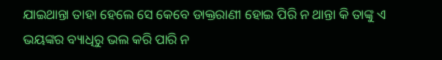ଯାଇଥାନ୍ତା ତାହା ହେଲେ ସେ କେବେ ଡାକ୍ତରାଣୀ ହୋଇ ପିରି ନ ଥାନ୍ତା କି ତାଙ୍କୁ ଏ ଭୟଙ୍କର ବ୍ୟାଧିରୁ ଭଲ କରି ପାରି ନ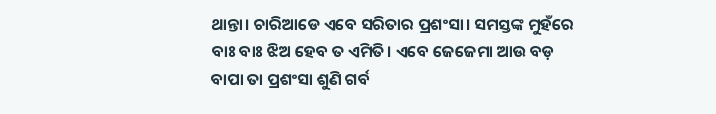ଥାନ୍ତା। ଚାରିଆଡେ ଏବେ ସରିତାର ପ୍ରଶଂସା। ସମସ୍ତଙ୍କ ମୁହଁରେ ବାଃ ବାଃ ଝିଅ ହେବ ତ ଏମିତି। ଏବେ ଜେଜେମା ଆଉ ବଡ଼ ବାପା ତା ପ୍ରଶଂସା ଶୁଣି ଗର୍ବ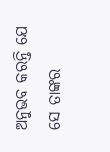ଅନୁଭବ କରନ୍ତି ଯେ ସେ ତାଙ୍କର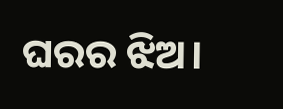ଘରର ଝିଅ।